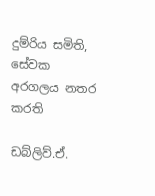දුම්රිය සමිති, සේවක අරගලය නතර කරති

ඩබ්ලිව්.ඒ.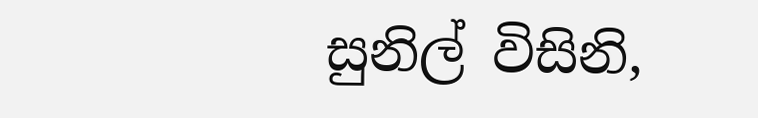සුනිල් විසිනි,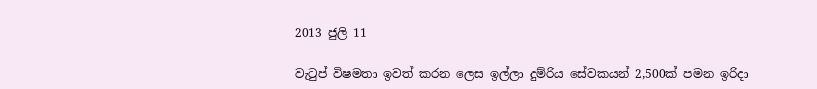2013 ජුලි 11

වැටුප් විෂමතා ඉවත් කරන ලෙස ඉල්ලා දුම්රිය සේවකයන් 2,500ක් පමන ඉරිදා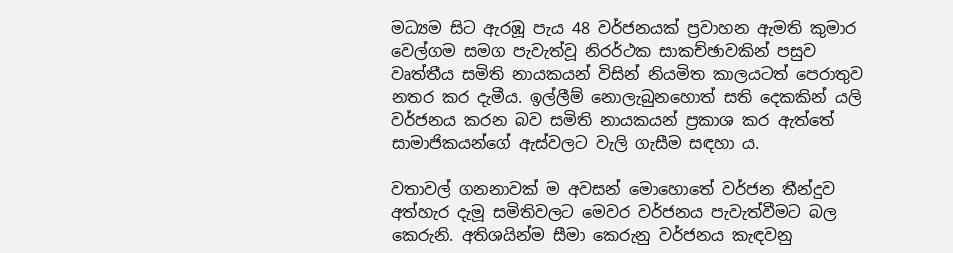මධ්‍යම සිට ඇරඹූ පැය 48 වර්ජනයක් ප්‍රවාහන ඇමති කුමාර වෙල්ගම සමග පැවැත්වූ නිරර්ථක සාකච්ඡාවකින් පසුව වෘත්තීය සමිති නායකයන් විසින් නියමිත කාලයටත් පෙරාතුව නතර කර දැමීය. ඉල්ලීම් නොලැබුනහොත් සති දෙකකින් යලි වර්ජනය කරන බව සමිති නායකයන් ප්‍රකාශ කර ඇත්තේ සාමාජිකයන්ගේ ඇස්වලට වැලි ගැසීම සඳහා ය.

වතාවල් ගනනාවක් ම අවසන් මොහොතේ වර්ජන තීන්දුව අත්හැර දැමූ සමිතිවලට මෙවර වර්ජනය පැවැත්වීමට බල කෙරුනි. අතිශයින්ම සීමා කෙරුනු වර්ජනය කැඳවනු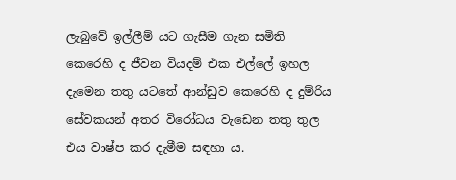ලැබුවේ ඉල්ලීම් යට ගැසීම ගැන සමිති කෙරෙහි ද ජීවන වියදම් එක එල්ලේ ඉහල දැමෙන තතු යටතේ ආන්ඩුව කෙරෙහි ද දුම්රිය සේවකයන් අතර විරෝධය වැඩෙන තතු තුල එය වාෂ්ප කර දැමීම සඳහා ය.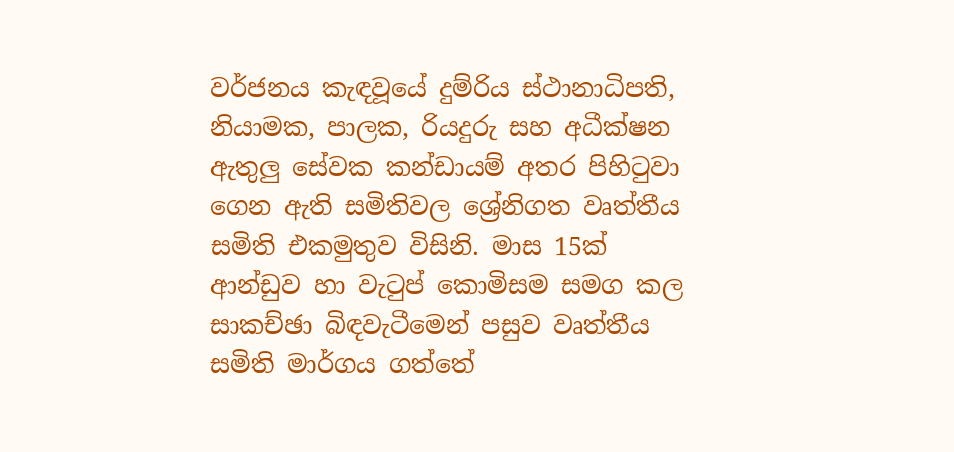වර්ජනය කැඳවූයේ දුම්රිය ස්ථානාධිපති, නියාමක, පාලක, රියදුරු සහ අධීක්ෂන ඇතුලු සේවක කන්ඩායම් අතර පිහිටුවා ගෙන ඇති සමිතිවල ශ්‍රේනිගත වෘත්තීය සමිති එකමුතුව විසිනි. මාස 15ක් ආන්ඩුව හා වැටුප් කොමිසම සමග කල සාකච්ඡා බිඳවැටීමෙන් පසුව වෘත්තීය සමිති මාර්ගය ගත්තේ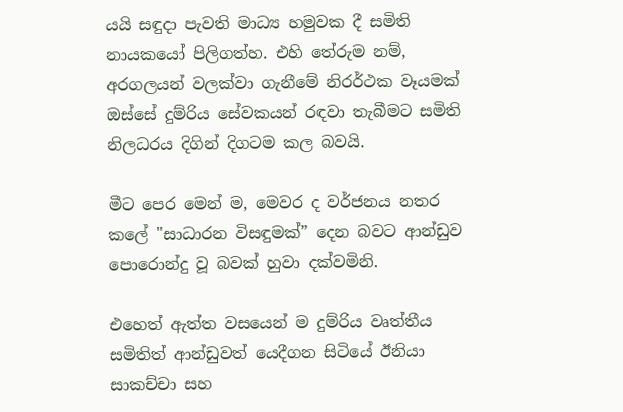යයි සඳුදා පැවති මාධ්‍ය හමුවක දී සමිති නායකයෝ පිලිගත්හ. එහි තේරුම නම්, අරගලයන් වලක්වා ගැනීමේ නිරර්ථක වෑයමක් ඔස්සේ දුම්රිය සේවකයන් රඳවා තැබීමට සමිති නිලධරය දිගින් දිගටම කල බවයි.

මීට පෙර මෙන් ම, මෙවර ද වර්ජනය නතර කලේ "සාධාරන විසඳුමක්” දෙන බවට ආන්ඩුව පොරොන්දු වූ බවක් හුවා දක්වමිනි.

එහෙත් ඇත්ත වසයෙන් ම දුම්රිය වෘත්තීය සමිතිත් ආන්ඩුවත් යෙදීගන සිටියේ ඊනියා සාකච්චා සහ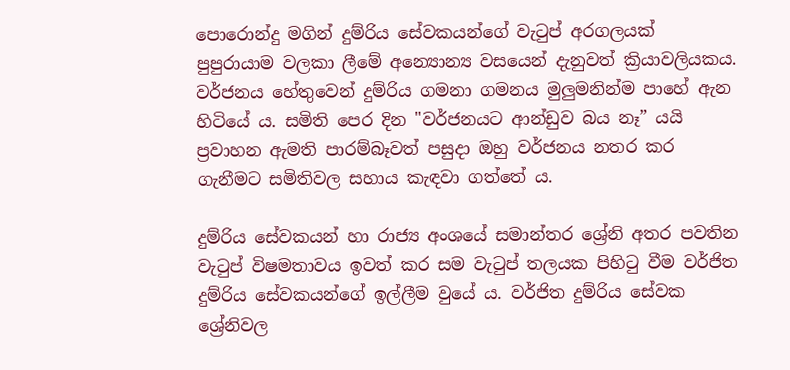පොරොන්දු මගින් දුම්රිය සේවකයන්ගේ වැටුප් අරගලයක් පුපුරායාම වලකා ලීමේ අන්‍යොන්‍ය වසයෙන් දැනුවත් ක්‍රියාවලියකය. වර්ජනය හේතුවෙන් දුම්රිය ගමනා ගමනය මුලුමනින්ම පාහේ ඇන හිටියේ ය. සමිති පෙර දින "වර්ජනයට ආන්ඩුව බය නෑ” යයි ප්‍රවාහන ඇමති පාරම්බෑවත් පසුදා ඔහු වර්ජනය නතර කර ගැනීමට සමිතිවල සහාය කැඳවා ගත්තේ ය.

දුම්රිය සේවකයන් හා රාජ්‍ය අංශයේ සමාන්තර ශ්‍රේනි අතර පවතින වැටුප් විෂමතාවය ඉවත් කර සම වැටුප් තලයක පිහිටු වීම වර්ජිත දුම්රිය සේවකයන්ගේ ඉල්ලීම වුයේ ය. වර්ජිත දුම්රිය සේවක ශ්‍රේනිවල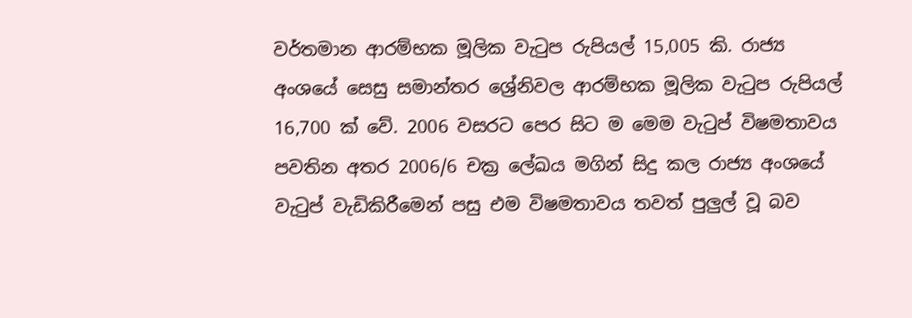වර්තමාන ආරම්භක මූලික වැටුප රුපියල් 15,005 කි. රාජ්‍ය අංශයේ සෙසු සමාන්තර ශ්‍රේනිවල ආරම්භක මූලික වැටුප රුපියල් 16,700 ක් වේ. 2006 වසරට පෙර සිට ම මෙම වැටුප් විෂමතාවය පවතින අතර 2006/6 චක්‍ර ලේඛය මගින් සිදු කල රාජ්‍ය අංශයේ වැටුප් වැඩිකිරීමෙන් පසු එම විෂමතාවය තවත් පුලුල් වූ බව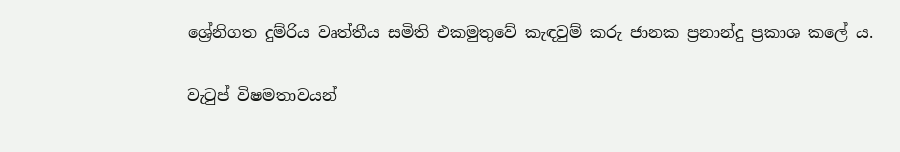ශ්‍රේනිගත දුම්රිය වෘත්තීය සමිති එකමුතුවේ කැඳවුම් කරු ජානක ප්‍රනාන්දු ප්‍රකාශ කලේ ය.

වැටුප් විෂමතාවයන්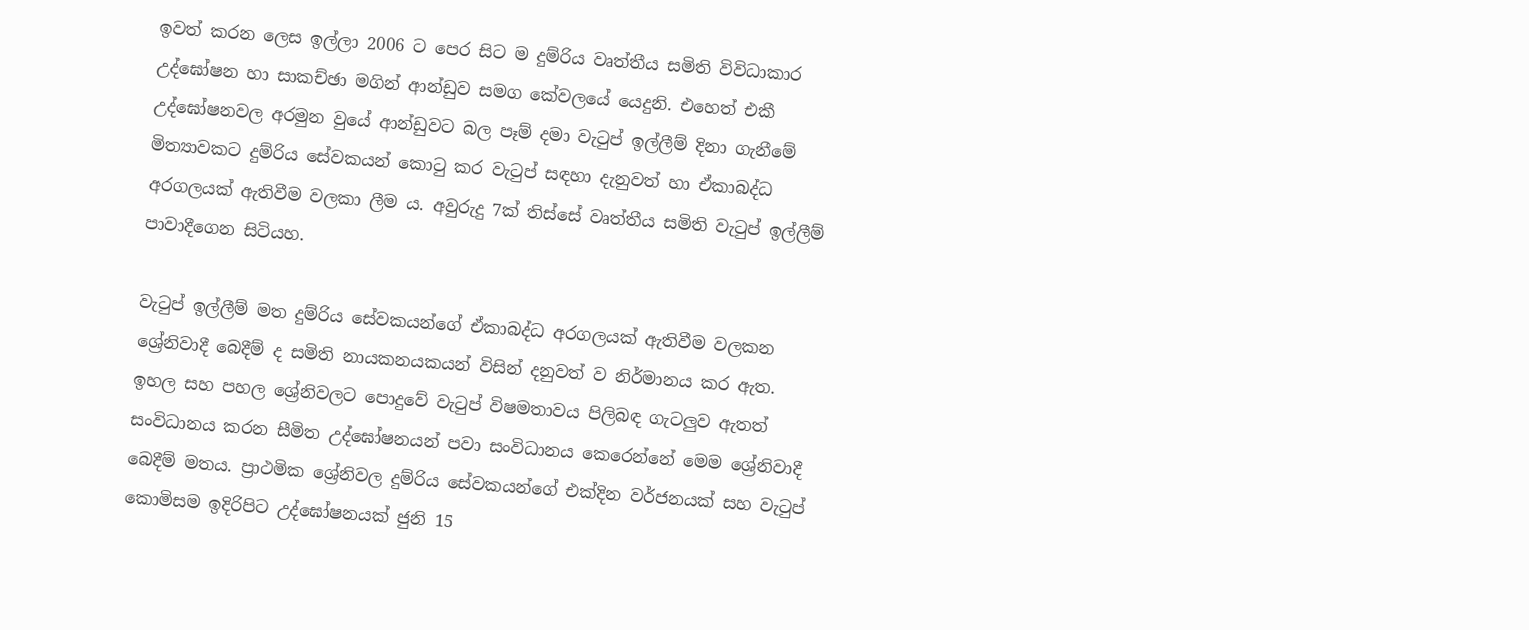ඉවත් කරන ලෙස ඉල්ලා 2006 ට පෙර සිට ම දුම්රිය වෘත්තීය සමිති විවිධාකාර උද්ඝෝෂන හා සාකච්ඡා මගින් ආන්ඩුව සමග කේවලයේ යෙදුනි. එහෙත් එකී උද්ඝෝෂනවල අරමුන වුයේ ආන්ඩුවට බල පෑම් දමා වැටුප් ඉල්ලීම් දිනා ගැනීමේ මිත්‍යාවකට දුම්රිය සේවකයන් කොටු කර වැටුප් සඳහා දැනුවත් හා ඒකාබද්ධ අරගලයක් ඇතිවීම වලකා ලීම ය. අවුරුදු 7ක් තිස්සේ වෘත්තීය සමිති වැටුප් ඉල්ලීම් පාවාදීගෙන සිටියහ.

වැටුප් ඉල්ලීම් මත දුම්රිය සේවකයන්ගේ ඒකාබද්ධ අරගලයක් ඇතිවීම වලකන ශ්‍රේනිවාදී බෙදීම් ද සමිති නායකනයකයන් විසින් දනුවත් ව නිර්මානය කර ඇත. ඉහල සහ පහල ශ්‍රේනිවලට පොදුවේ වැටුප් විෂමතාවය පිලිබඳ ගැටලුව ඇතත් සංවිධානය කරන සීමිත උද්ඝෝෂනයන් පවා සංවිධානය කෙරෙන්නේ මෙම ශ්‍රේනිවාදී බෙදීම් මතය. ප්‍රාථමික ශ්‍රේනිවල දුම්රිය සේවකයන්ගේ එක්දින වර්ජනයක් සහ වැටුප් කොමිසම ඉදිරිපිට උද්ඝෝෂනයක් ජුනි 15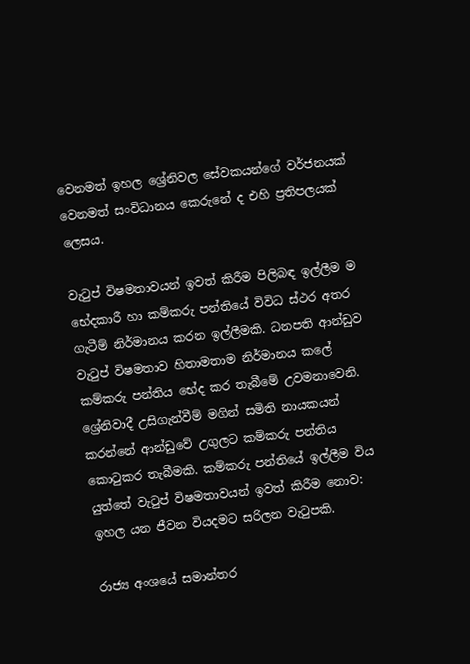වෙනමත් ඉහල ශ්‍රේනිවල සේවකයන්ගේ වර්ජනයක් වෙනමත් සංවිධානය කෙරුනේ ද එහි ප්‍රතිපලයක් ලෙසය.

වැටුප් විෂමතාවයන් ඉවත් කිරීම පිලිබඳ ඉල්ලීම ම භේදකාරී හා කම්කරු පන්තියේ විවිධ ස්ථර අතර ගැටීම් නිර්මානය කරන ඉල්ලීමකි. ධනපති ආන්ඩුව වැටුප් විෂමතාව හිතාමතාම නිර්මානය කලේ කම්කරු පන්තිය භේද කර තැබීමේ උවමනාවෙනි. ශ්‍රේනිවාදී උසිගැන්වීම් මගින් සමිති නායකයන් කරන්නේ ආන්ඩුවේ උගුලට කම්කරු පන්තිය කොටුකර තැබීමකි. කම්කරු පන්තියේ ඉල්ලීම විය යුත්තේ වැටුප් විෂමතාවයන් ඉවත් කිරීම නොව: ඉහල යන ජීවන වියදමට සරිලන වැටුපකි.

රාජ්‍ය අංශයේ සමාන්තර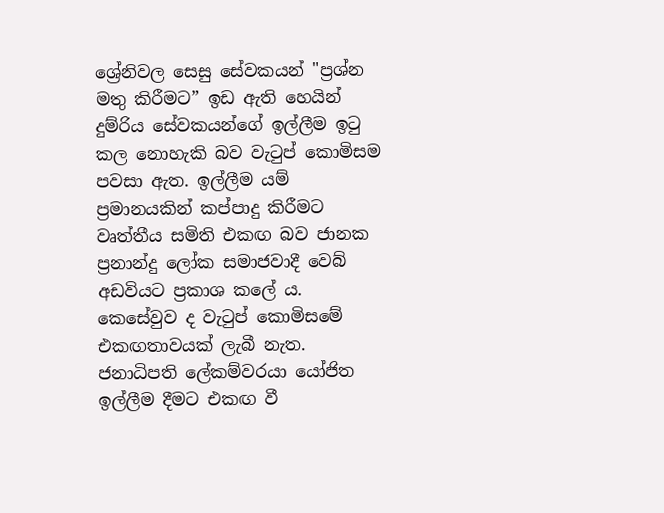ශ්‍රේනිවල සෙසු සේවකයන් "ප්‍රශ්න මතු කිරීමට” ඉඩ ඇති හෙයින් දුම්රිය සේවකයන්ගේ ඉල්ලීම ඉටු කල නොහැකි බව වැටුප් කොමිසම පවසා ඇත. ඉල්ලීම යම් ප්‍රමානයකින් කප්පාදු කිරීමට වෘත්තීය සමිති එකඟ බව ජානක ප්‍රනාන්දු ලෝක සමාජවාදී වෙබ් අඩවියට ප්‍රකාශ කලේ ය. කෙසේවුව ද වැටුප් කොමිසමේ එකඟතාවයක් ලැබී නැත. ජනාධිපති ලේකම්වරයා යෝජිත ඉල්ලීම දීමට එකඟ වී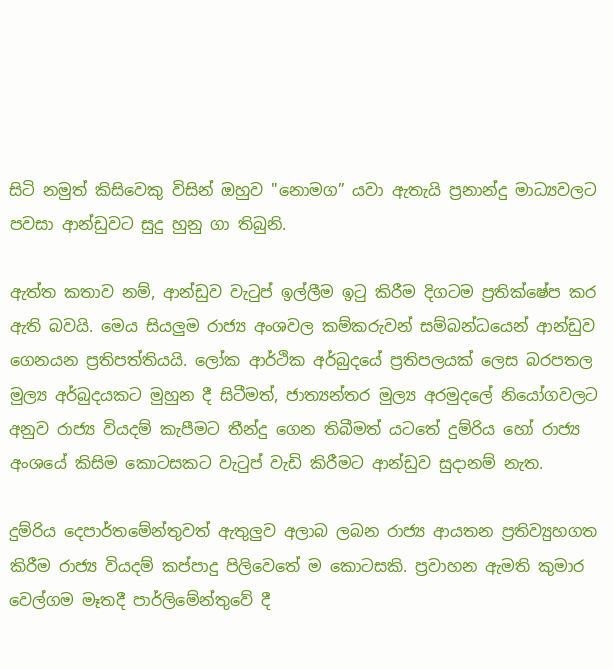සිටි නමුත් කිසිවෙකු විසින් ඔහුව "නොමග” යවා ඇතැයි ප්‍රනාන්දු මාධ්‍යවලට පවසා ආන්ඩුවට සුදු හුනු ගා තිබුනි.

ඇත්ත කතාව නම්, ආන්ඩුව වැටුප් ඉල්ලීම ඉටු කිරීම දිගටම ප්‍රතික්ෂේප කර ඇති බවයි. මෙය සියලුම රාජ්‍ය අංශවල කම්කරුවන් සම්බන්ධයෙන් ආන්ඩුව ගෙනයන ප්‍රතිපත්තියයි. ලෝක ආර්ථික අර්බුදයේ ප්‍රතිපලයක් ලෙස බරපතල මුල්‍ය අර්බුදයකට මුහුන දී සිටීමත්, ජාත්‍යන්තර මුල්‍ය අරමුදලේ නියෝගවලට අනුව රාජ්‍ය වියදම් කැපීමට තීන්දු ගෙන තිබීමත් යටතේ දුම්රිය හෝ රාජ්‍ය අංශයේ කිසිම කොටසකට වැටුප් වැඩි කිරීමට ආන්ඩුව සුදානම් නැත.

දුම්රිය දෙපාර්තමේන්තුවත් ඇතුලුව අලාබ ලබන රාජ්‍ය ආයතන ප්‍රතිව්‍යුහගත කිරීම රාජ්‍ය වියදම් කප්පාදු පිලිවෙතේ ම කොටසකි. ප්‍රවාහන ඇමති කුමාර වෙල්ගම මෑතදී පාර්ලිමේන්තුවේ දී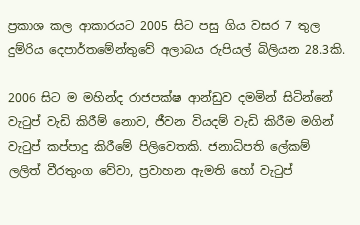ප්‍රකාශ කල ආකාරයට 2005 සිට පසු ගිය වසර 7 තුල දුම්රිය දෙපාර්තමේන්තුවේ අලාබය රුපියල් බිලියන 28.3කි.

2006 සිට ම මහින්ද රාජපක්ෂ ආන්ඩුව දමමින් සිටින්නේ වැටුප් වැඩි කිරීම් නොව, ජීවන වියදම් වැඩි කිරීම මගින් වැටුප් කප්පාදු කිරීමේ පිලිවෙතකි. ජනාධිපති ලේකම් ලලිත් වීරතුංග වේවා, ප්‍රවාහන ඇමති හෝ වැටුප්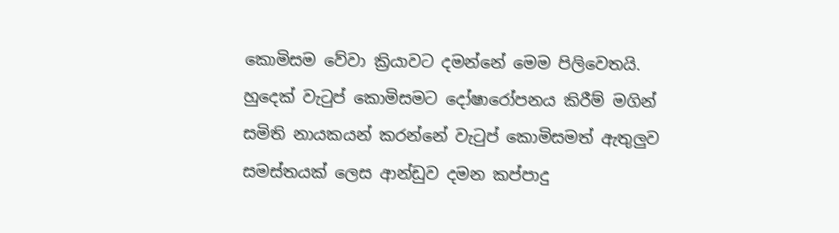කොමිසම වේවා ක්‍රියාවට දමන්නේ මෙම පිලිවෙතයි. හුදෙක් වැටුප් කොමිසමට දෝෂාරෝපනය කිරීම් මගින් සමිති නායකයන් කරන්නේ වැටුප් කොමිසමත් ඇතුලුව සමස්තයක් ලෙස ආන්ඩුව දමන කප්පාදු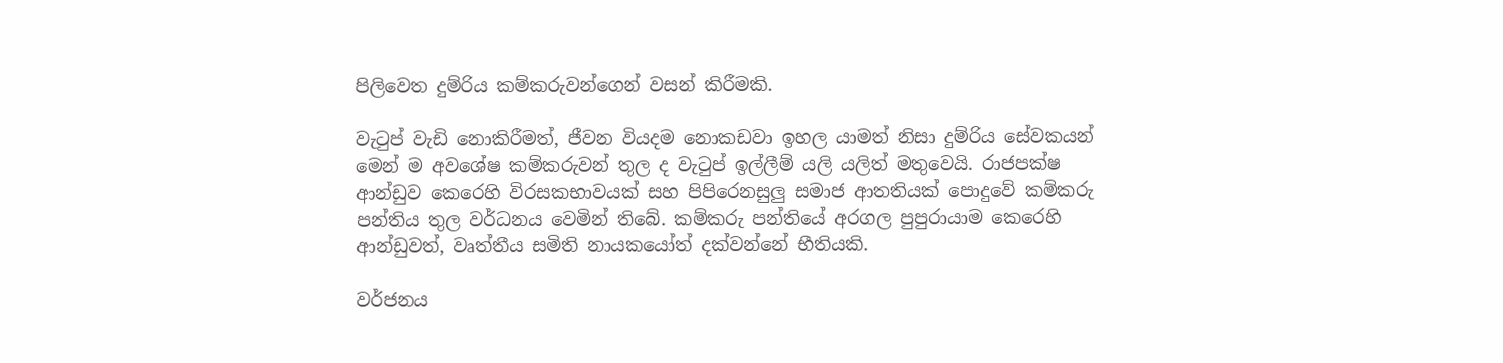පිලිවෙත දුම්රිය කම්කරුවන්ගෙන් වසන් කිරීමකි.

වැටුප් වැඩි නොකිරීමත්, ජීවන වියදම නොකඩවා ඉහල යාමත් නිසා දුම්රිය සේවකයන් මෙන් ම අවශේෂ කම්කරුවන් තුල ද වැටුප් ඉල්ලීම් යලි යලිත් මතුවෙයි. රාජපක්ෂ ආන්ඩුව කෙරෙහි විරසකභාවයක් සහ පිපිරෙනසුලු සමාජ ආතතියක් පොදුවේ කම්කරු පන්තිය තුල වර්ධනය වෙමින් තිබේ. කම්කරු පන්තියේ අරගල පුපුරායාම කෙරෙහි ආන්ඩුවත්, වෘත්තීය සමිති නායකයෝත් දක්වන්නේ භීතියකි.

වර්ජනය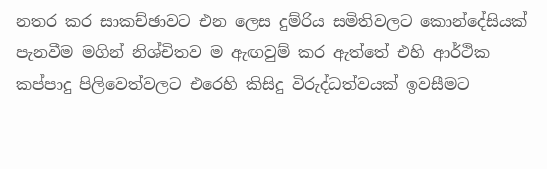නතර කර සාකච්ඡාවට එන ලෙස දුම්රිය සමිතිවලට කොන්දේසියක් පැනවීම මගින් නිශ්චිතව ම ඇඟවුම් කර ඇත්තේ එහි ආර්ථික කප්පාදු පිලිවෙත්වලට එරෙහි කිසිදු විරුද්ධත්වයක් ඉවසීමට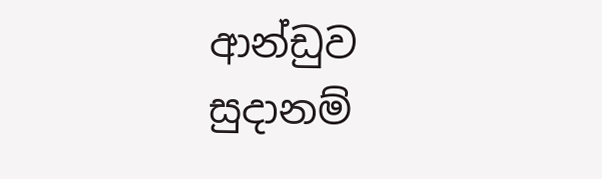ආන්ඩුව සුදානම්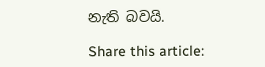නැති බවයි.

Share this article: